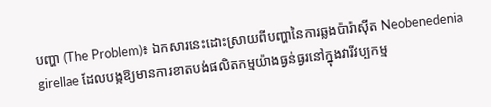បញ្ហា (The Problem)៖ ឯកសារនេះដោះស្រាយពីបញ្ហានៃការឆ្លងប៉ារ៉ាស៊ីត Neobenedenia girellae ដែលបង្កឱ្យមានការខាតបង់ផលិតកម្មយ៉ាងធ្ងន់ធ្ងរនៅក្នុងវារីវប្បកម្ម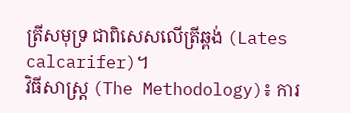ត្រីសមុទ្រ ជាពិសេសលើត្រីឆ្ពង់ (Lates calcarifer)។
វិធីសាស្ត្រ (The Methodology)៖ ការ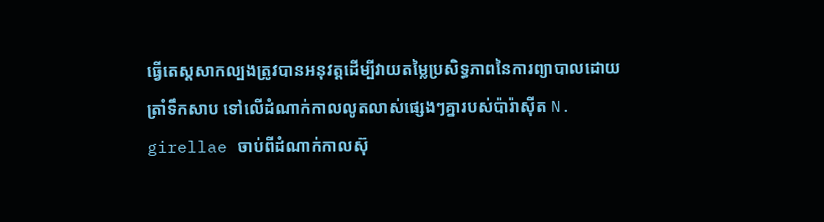ធ្វើតេស្តសាកល្បងត្រូវបានអនុវត្តដើម្បីវាយតម្លៃប្រសិទ្ធភាពនៃការព្យាបាលដោយត្រាំទឹកសាប ទៅលើដំណាក់កាលលូតលាស់ផ្សេងៗគ្នារបស់ប៉ារ៉ាស៊ីត N. girellae ចាប់ពីដំណាក់កាលស៊ុ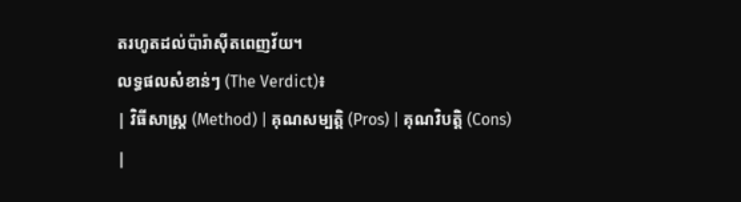តរហូតដល់ប៉ារ៉ាស៊ីតពេញវ័យ។
លទ្ធផលសំខាន់ៗ (The Verdict)៖
| វិធីសាស្ត្រ (Method) | គុណសម្បត្តិ (Pros) | គុណវិបត្តិ (Cons) |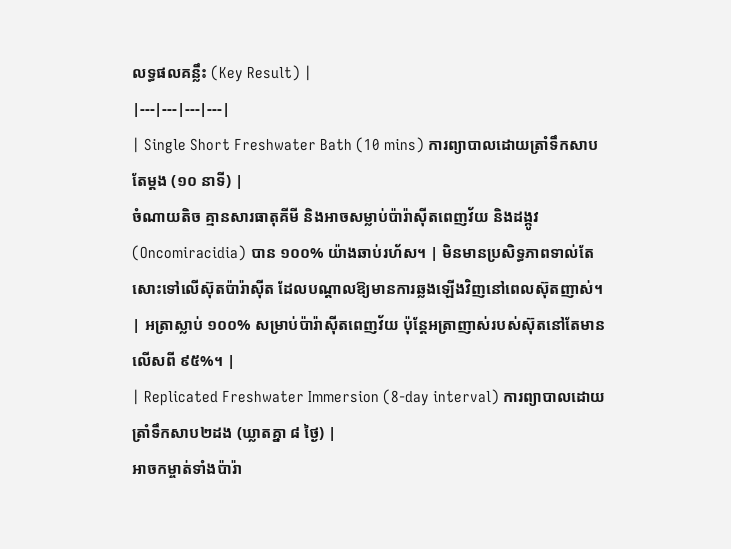លទ្ធផលគន្លឹះ (Key Result) |
|---|---|---|---|
| Single Short Freshwater Bath (10 mins) ការព្យាបាលដោយត្រាំទឹកសាបតែម្តង (១០ នាទី) |
ចំណាយតិច គ្មានសារធាតុគីមី និងអាចសម្លាប់ប៉ារ៉ាស៊ីតពេញវ័យ និងដង្កូវ (Oncomiracidia) បាន ១០០% យ៉ាងឆាប់រហ័ស។ | មិនមានប្រសិទ្ធភាពទាល់តែសោះទៅលើស៊ុតប៉ារ៉ាស៊ីត ដែលបណ្តាលឱ្យមានការឆ្លងឡើងវិញនៅពេលស៊ុតញាស់។ | អត្រាស្លាប់ ១០០% សម្រាប់ប៉ារ៉ាស៊ីតពេញវ័យ ប៉ុន្តែអត្រាញាស់របស់ស៊ុតនៅតែមានលើសពី ៩៥%។ |
| Replicated Freshwater Immersion (8-day interval) ការព្យាបាលដោយត្រាំទឹកសាប២ដង (ឃ្លាតគ្នា ៨ ថ្ងៃ) |
អាចកម្ចាត់ទាំងប៉ារ៉ា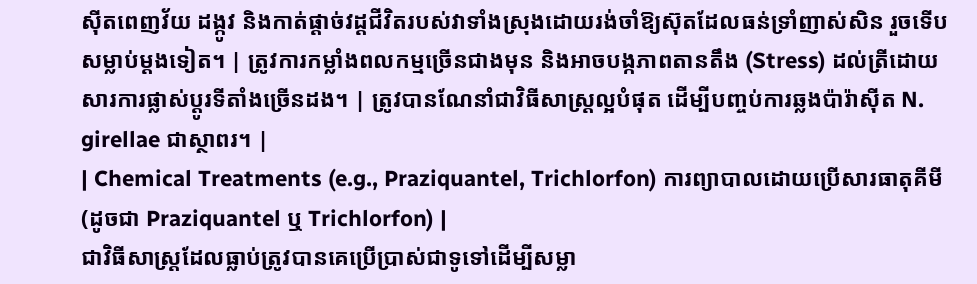ស៊ីតពេញវ័យ ដង្កូវ និងកាត់ផ្តាច់វដ្តជីវិតរបស់វាទាំងស្រុងដោយរង់ចាំឱ្យស៊ុតដែលធន់ទ្រាំញាស់សិន រួចទើបសម្លាប់ម្តងទៀត។ | ត្រូវការកម្លាំងពលកម្មច្រើនជាងមុន និងអាចបង្កភាពតានតឹង (Stress) ដល់ត្រីដោយសារការផ្លាស់ប្តូរទីតាំងច្រើនដង។ | ត្រូវបានណែនាំជាវិធីសាស្ត្រល្អបំផុត ដើម្បីបញ្ចប់ការឆ្លងប៉ារ៉ាស៊ីត N. girellae ជាស្ថាពរ។ |
| Chemical Treatments (e.g., Praziquantel, Trichlorfon) ការព្យាបាលដោយប្រើសារធាតុគីមី (ដូចជា Praziquantel ឬ Trichlorfon) |
ជាវិធីសាស្ត្រដែលធ្លាប់ត្រូវបានគេប្រើប្រាស់ជាទូទៅដើម្បីសម្លា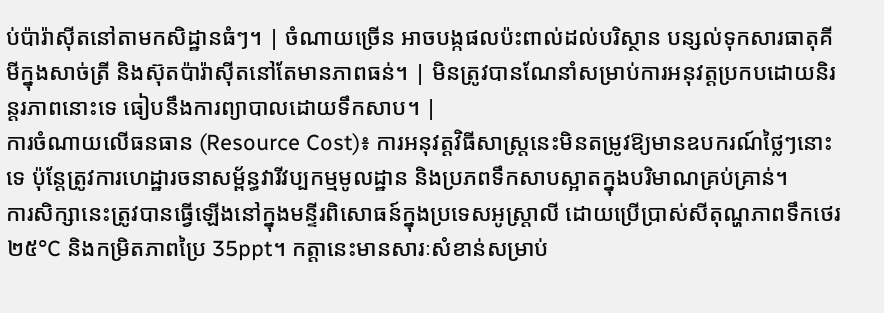ប់ប៉ារ៉ាស៊ីតនៅតាមកសិដ្ឋានធំៗ។ | ចំណាយច្រើន អាចបង្កផលប៉ះពាល់ដល់បរិស្ថាន បន្សល់ទុកសារធាតុគីមីក្នុងសាច់ត្រី និងស៊ុតប៉ារ៉ាស៊ីតនៅតែមានភាពធន់។ | មិនត្រូវបានណែនាំសម្រាប់ការអនុវត្តប្រកបដោយនិរន្តរភាពនោះទេ ធៀបនឹងការព្យាបាលដោយទឹកសាប។ |
ការចំណាយលើធនធាន (Resource Cost)៖ ការអនុវត្តវិធីសាស្រ្តនេះមិនតម្រូវឱ្យមានឧបករណ៍ថ្លៃៗនោះទេ ប៉ុន្តែត្រូវការហេដ្ឋារចនាសម្ព័ន្ធវារីវប្បកម្មមូលដ្ឋាន និងប្រភពទឹកសាបស្អាតក្នុងបរិមាណគ្រប់គ្រាន់។
ការសិក្សានេះត្រូវបានធ្វើឡើងនៅក្នុងមន្ទីរពិសោធន៍ក្នុងប្រទេសអូស្ត្រាលី ដោយប្រើប្រាស់សីតុណ្ហភាពទឹកថេរ ២៥°C និងកម្រិតភាពប្រៃ 35ppt។ កត្តានេះមានសារៈសំខាន់សម្រាប់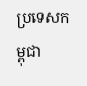ប្រទេសកម្ពុជា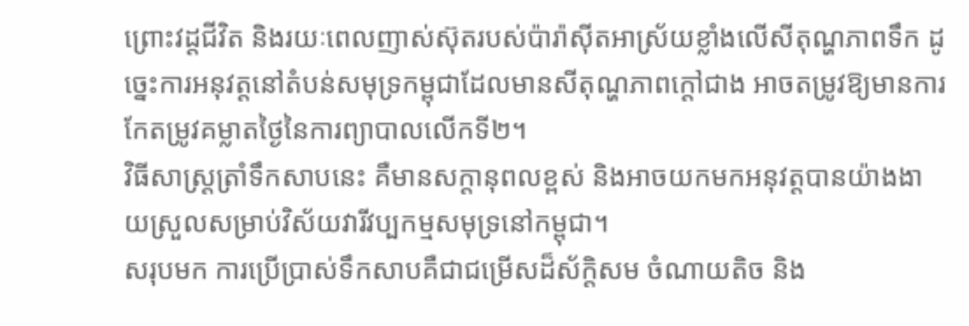ព្រោះវដ្តជីវិត និងរយៈពេលញាស់ស៊ុតរបស់ប៉ារ៉ាស៊ីតអាស្រ័យខ្លាំងលើសីតុណ្ហភាពទឹក ដូច្នេះការអនុវត្តនៅតំបន់សមុទ្រកម្ពុជាដែលមានសីតុណ្ហភាពក្តៅជាង អាចតម្រូវឱ្យមានការកែតម្រូវគម្លាតថ្ងៃនៃការព្យាបាលលើកទី២។
វិធីសាស្ត្រត្រាំទឹកសាបនេះ គឺមានសក្តានុពលខ្ពស់ និងអាចយកមកអនុវត្តបានយ៉ាងងាយស្រួលសម្រាប់វិស័យវារីវប្បកម្មសមុទ្រនៅកម្ពុជា។
សរុបមក ការប្រើប្រាស់ទឹកសាបគឺជាជម្រើសដ៏ស័ក្តិសម ចំណាយតិច និង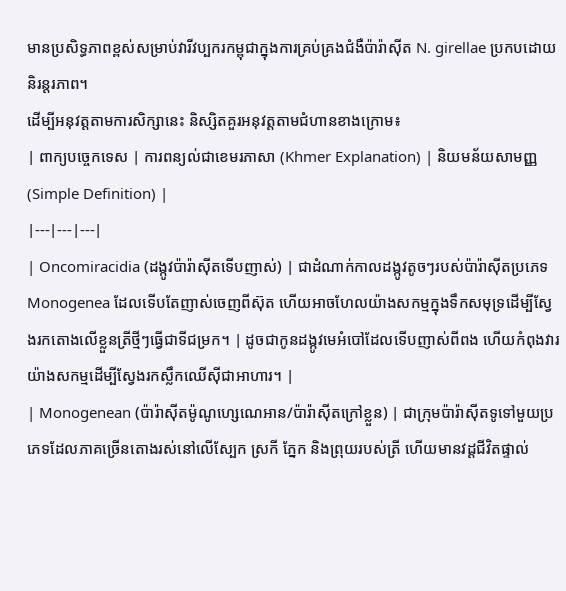មានប្រសិទ្ធភាពខ្ពស់សម្រាប់វារីវប្បករកម្ពុជាក្នុងការគ្រប់គ្រងជំងឺប៉ារ៉ាស៊ីត N. girellae ប្រកបដោយនិរន្តរភាព។
ដើម្បីអនុវត្តតាមការសិក្សានេះ និស្សិតគួរអនុវត្តតាមជំហានខាងក្រោម៖
| ពាក្យបច្ចេកទេស | ការពន្យល់ជាខេមរភាសា (Khmer Explanation) | និយមន័យសាមញ្ញ (Simple Definition) |
|---|---|---|
| Oncomiracidia (ដង្កូវប៉ារ៉ាស៊ីតទើបញាស់) | ជាដំណាក់កាលដង្កូវតូចៗរបស់ប៉ារ៉ាស៊ីតប្រភេទ Monogenea ដែលទើបតែញាស់ចេញពីស៊ុត ហើយអាចហែលយ៉ាងសកម្មក្នុងទឹកសមុទ្រដើម្បីស្វែងរកតោងលើខ្លួនត្រីថ្មីៗធ្វើជាទីជម្រក។ | ដូចជាកូនដង្កូវមេអំបៅដែលទើបញាស់ពីពង ហើយកំពុងវារយ៉ាងសកម្មដើម្បីស្វែងរកស្លឹកឈើស៊ីជាអាហារ។ |
| Monogenean (ប៉ារ៉ាស៊ីតម៉ូណូហ្សេណេអាន/ប៉ារ៉ាស៊ីតក្រៅខ្លួន) | ជាក្រុមប៉ារ៉ាស៊ីតទូទៅមួយប្រភេទដែលភាគច្រើនតោងរស់នៅលើស្បែក ស្រកី ភ្នែក និងព្រុយរបស់ត្រី ហើយមានវដ្តជីវិតផ្ទាល់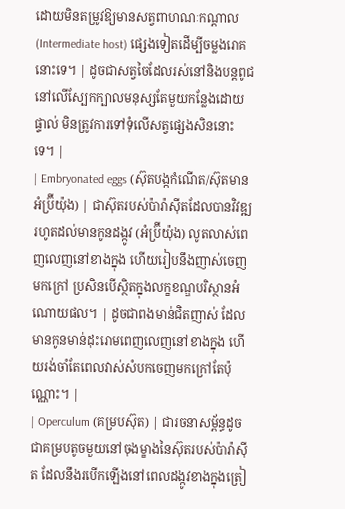ដោយមិនតម្រូវឱ្យមានសត្វពាហណៈកណ្តាល (Intermediate host) ផ្សេងទៀតដើម្បីចម្លងរោគនោះទេ។ | ដូចជាសត្វចៃដែលរស់នៅនិងបន្តពូជនៅលើស្បែកក្បាលមនុស្សតែមួយកន្លែងដោយផ្ទាល់ មិនត្រូវការទៅទុំលើសត្វផ្សេងសិននោះទេ។ |
| Embryonated eggs (ស៊ុតបង្កកំណើត/ស៊ុតមានអំប្រ៊ីយ៉ុង) | ជាស៊ុតរបស់ប៉ារ៉ាស៊ីតដែលបានវិវឌ្ឍរហូតដល់មានកូនដង្កូវ (អំប្រ៊ីយ៉ុង) លូតលាស់ពេញលេញនៅខាងក្នុង ហើយរៀបនឹងញាស់ចេញមកក្រៅ ប្រសិនបើស្ថិតក្នុងលក្ខខណ្ឌបរិស្ថានអំណោយផល។ | ដូចជាពងមាន់ជិតញាស់ ដែលមានកូនមាន់ដុះរោមពេញលេញនៅខាងក្នុង ហើយរង់ចាំតែពេលវាស់សំបកចេញមកក្រៅតែប៉ុណ្ណោះ។ |
| Operculum (គម្របស៊ុត) | ជារចនាសម្ព័ន្ធដូចជាគម្របតូចមួយនៅចុងម្ខាងនៃស៊ុតរបស់ប៉ារ៉ាស៊ីត ដែលនឹងរបើកឡើងនៅពេលដង្កូវខាងក្នុងត្រៀ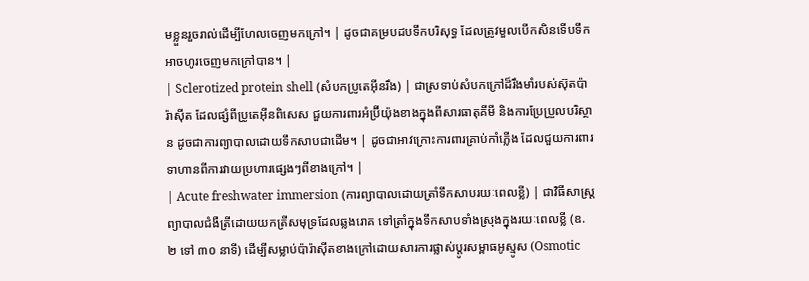មខ្លួនរួចរាល់ដើម្បីហែលចេញមកក្រៅ។ | ដូចជាគម្របដបទឹកបរិសុទ្ធ ដែលត្រូវមួលបើកសិនទើបទឹកអាចហូរចេញមកក្រៅបាន។ |
| Sclerotized protein shell (សំបកប្រូតេអ៊ីនរឹង) | ជាស្រទាប់សំបកក្រៅដ៏រឹងមាំរបស់ស៊ុតប៉ារ៉ាស៊ីត ដែលផ្សំពីប្រូតេអ៊ីនពិសេស ជួយការពារអំប្រ៊ីយ៉ុងខាងក្នុងពីសារធាតុគីមី និងការប្រែប្រួលបរិស្ថាន ដូចជាការព្យាបាលដោយទឹកសាបជាដើម។ | ដូចជាអាវក្រោះការពារគ្រាប់កាំភ្លើង ដែលជួយការពារទាហានពីការវាយប្រហារផ្សេងៗពីខាងក្រៅ។ |
| Acute freshwater immersion (ការព្យាបាលដោយត្រាំទឹកសាបរយៈពេលខ្លី) | ជាវិធីសាស្ត្រព្យាបាលជំងឺត្រីដោយយកត្រីសមុទ្រដែលឆ្លងរោគ ទៅត្រាំក្នុងទឹកសាបទាំងស្រុងក្នុងរយៈពេលខ្លី (ឧ. ២ ទៅ ៣០ នាទី) ដើម្បីសម្លាប់ប៉ារ៉ាស៊ីតខាងក្រៅដោយសារការផ្លាស់ប្តូរសម្ពាធអូស្មូស (Osmotic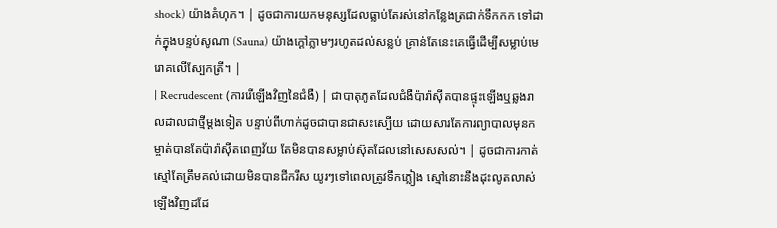shock) យ៉ាងគំហុក។ | ដូចជាការយកមនុស្សដែលធ្លាប់តែរស់នៅកន្លែងត្រជាក់ទឹកកក ទៅដាក់ក្នុងបន្ទប់សូណា (Sauna) យ៉ាងក្តៅភ្លាមៗរហូតដល់សន្លប់ គ្រាន់តែនេះគេធ្វើដើម្បីសម្លាប់មេរោគលើស្បែកត្រី។ |
| Recrudescent (ការរើឡើងវិញនៃជំងឺ) | ជាបាតុភូតដែលជំងឺប៉ារ៉ាស៊ីតបានផ្ទុះឡើងឬឆ្លងរាលដាលជាថ្មីម្តងទៀត បន្ទាប់ពីហាក់ដូចជាបានជាសះស្បើយ ដោយសារតែការព្យាបាលមុនកម្ចាត់បានតែប៉ារ៉ាស៊ីតពេញវ័យ តែមិនបានសម្លាប់ស៊ុតដែលនៅសេសសល់។ | ដូចជាការកាត់ស្មៅតែត្រឹមគល់ដោយមិនបានជីករឹស យូរៗទៅពេលត្រូវទឹកភ្លៀង ស្មៅនោះនឹងដុះលូតលាស់ឡើងវិញដដែ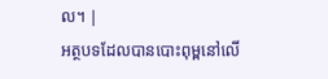ល។ |
អត្ថបទដែលបានបោះពុម្ពនៅលើ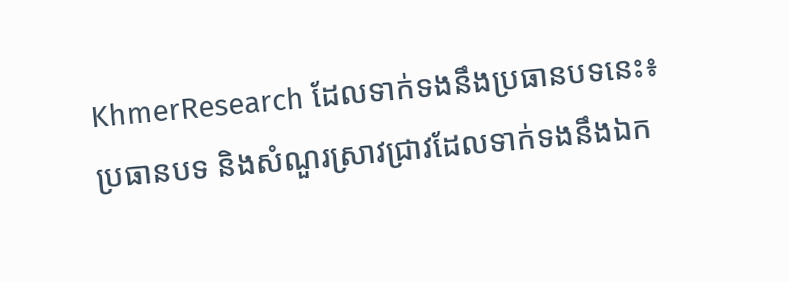KhmerResearch ដែលទាក់ទងនឹងប្រធានបទនេះ៖
ប្រធានបទ និងសំណួរស្រាវជ្រាវដែលទាក់ទងនឹងឯក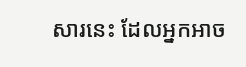សារនេះ ដែលអ្នកអាច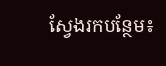ស្វែងរកបន្ថែម៖